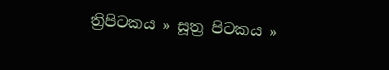ත්‍රිපිටකය » සූත්‍ර පිටකය »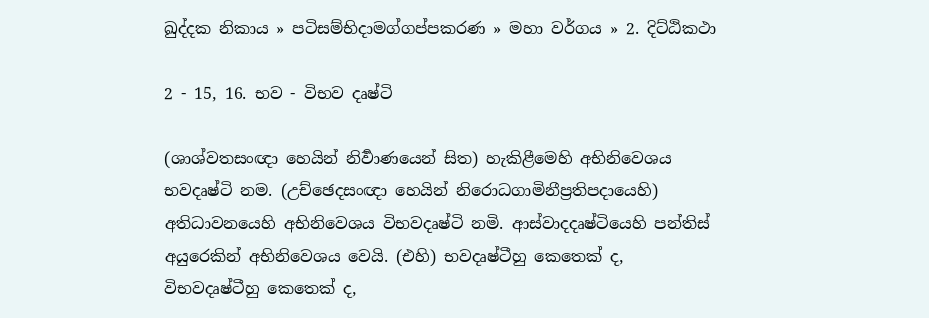ඛුද්‌දක නිකාය » පටිසම්භිදාමග්ගප්පකරණ » මහා වර්ගය » 2. දිට්ඨිකථා

2 - 15, 16. භව - විභව දෘෂ්ටි

(ශාශ්වතසංඥා හෙයින් නිර්‍වාණයෙන් සිත) හැකිළීමෙහි අභිනිවෙශය භවදෘෂ්ටි නම. (උච්ඡෙදසංඥා හෙයින් නිරොධගාමිනීප්‍ර‍තිපදායෙහි) අතිධාවනයෙහි අභිනිවෙශය විභවදෘෂ්ටි නමි. ආස්වාදදෘෂ්ටියෙහි පන්තිස් අයුරෙකින් අභිනිවෙශය වෙයි. (එහි) භවදෘෂ්ටීහු කෙතෙක් ද, විභවදෘෂ්ටීහු කෙතෙක් ද,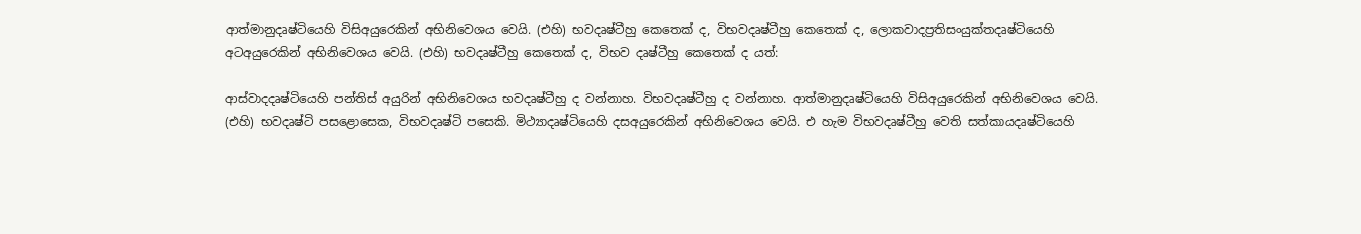ආත්මානුදෘෂ්ටියෙහි විසිඅයුරෙකින් අභිනිවෙශය වෙයි. (එහි) භවදෘෂ්ටීහු කෙතෙක් ද, විභවදෘෂ්ටීහු කෙතෙක් ද, ලොකවාදප්‍ර‍තිසංයුක්තදෘෂ්ටියෙහි අටඅයුරෙකින් අභිනිවෙශය වෙයි. (එහි) භවදෘෂ්ටීහු කෙතෙක් ද, විභව දෘෂ්ටීහු කෙතෙක් ද යත්:

ආස්වාදදෘෂ්ටියෙහි පන්තිස් අයුරින් අභිනිවෙශය භවදෘෂ්ටීහු ද වන්නාහ. විභවදෘෂ්ටීහු ද වන්නාහ. ආත්මානුදෘෂ්ටියෙහි විසිඅයුරෙකින් අභිනිවෙශය වෙයි. (එහි) භවදෘෂ්ටි පසළොසෙක, විභවදෘෂ්ටි පසෙකි. මිථ්‍යාදෘෂ්ටියෙහි දසඅයුරෙකින් අභිනිවෙශය වෙයි. එ හැම විභවදෘෂ්ටීහු වෙති සත්කායදෘෂ්ටියෙහි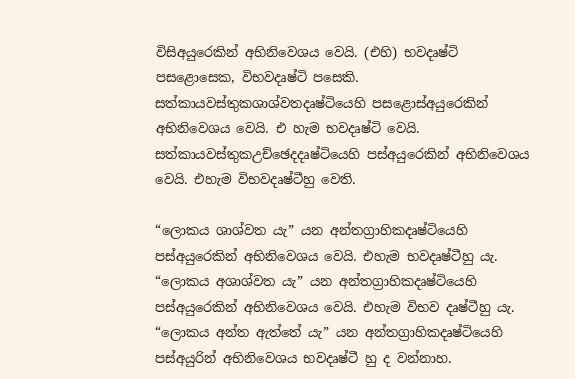විසිඅයුරෙකින් අභිනිවෙශය වෙයි. (එහි) භවදෘෂ්ටි පසළොසෙක, විභවදෘෂ්ටි පසෙකි. සත්කායවස්තුකශාශ්වතදෘෂ්ටියෙහි පසළොස්අයුරෙකින් අභිනිවෙශය වෙයි. එ හැම භවදෘෂ්ටි වෙයි. සත්කායවස්තුකඋච්ඡෙදදෘෂ්ටියෙහි පස්අයුරෙකින් අභිනිවෙශය වෙයි. එහැම විභවදෘෂ්ටීහු වෙති.

“ලොකය ශාශ්වත යැ” යන අන්තග්‍රාහිකදෘෂ්ටියෙහි පස්අයුරෙකින් අභිනිවෙශය වෙයි. එහැම භවදෘෂ්ටීහු යැ. “ලොකය අශාශ්වත යැ” යන අන්තග්‍රාහිකදෘෂ්ටියෙහි පස්අයුරෙකින් අභිනිවෙශය වෙයි. එහැම විභව දෘෂ්ටීහු යැ. “ලොකය අන්ත ඇත්තේ යැ” යන අන්තග්‍රාහිකදෘෂ්ටියෙහි පස්අයුරින් අභිනිවෙශය භවදෘෂ්ටී හු ද වන්නාහ.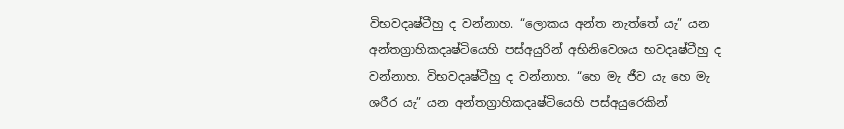විභවදෘෂ්ටීහු ද වන්නාහ. “ලොකය අන්ත නැත්තේ යැ” යන අන්තග්‍රාහිකදෘෂ්ටියෙහි පස්අයුරින් අභිනිවෙශය භවදෘෂ්ටීහු ද වන්නාහ. විභවදෘෂ්ටීහු ද වන්නාහ. “හෙ මැ ජීව යැ හෙ මැ ශරීර යැ” යන අන්තග්‍රාහිකදෘෂ්ටියෙහි පස්අයුරෙකින්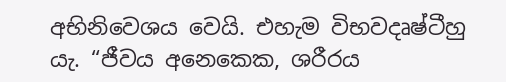අභිනිවෙශය වෙයි. එහැම විභවදෘෂ්ටීහු යැ. “ජීවය අනෙකෙක, ශරීරය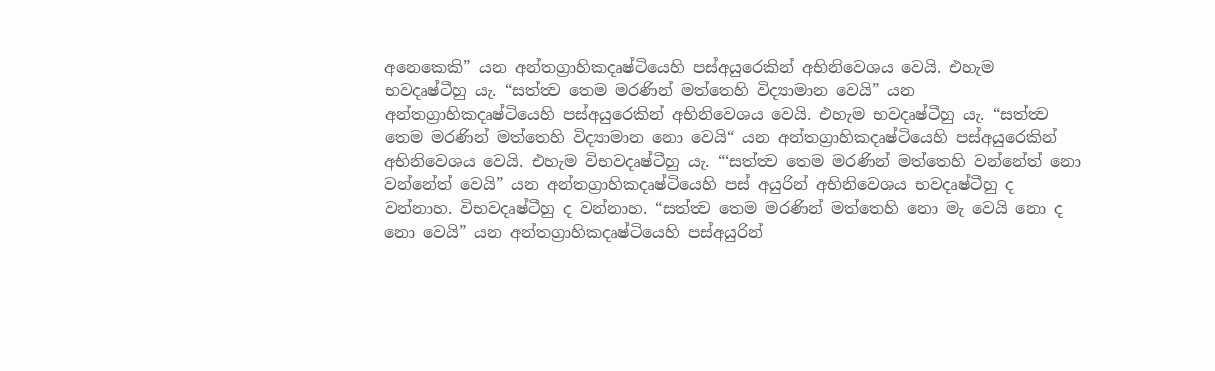අනෙකෙකි” යන අන්තග්‍රාහිකදෘෂ්ටියෙහි පස්අයුරෙකින් අභිනිවෙශය වෙයි. එහැම භවදෘෂ්ටීහු යැ. “සත්ත්‍ව තෙම මරණින් මත්තෙහි විද්‍යාමාන වෙයි” යන අන්තග්‍රාහිකදෘෂ්ටියෙහි පස්අයුරෙකින් අභිනිවෙශය වෙයි. එහැම භවදෘෂ්ටීහු යැ. “සත්ත්‍ව තෙම මරණින් මත්තෙහි විද්‍යාමාන නො වෙයි“ යන අන්තග්‍රාහිකදෘෂ්ටියෙහි පස්අයුරෙකින් අභිනිවෙශය වෙයි. එහැම විභවදෘෂ්ටීහු යැ. “‘සත්ත්‍ව තෙම මරණින් මත්තෙහි වන්නේත් නො වන්නේත් වෙයි” යන අන්තග්‍රාහිකදෘෂ්ටියෙහි පස් අයුරින් අභිනිවෙශය භවදෘෂ්ටීහු ද වන්නාහ. විභවදෘෂ්ටීහු ද වන්නාහ. “සත්ත්‍ව තෙම මරණින් මත්තෙහි නො මැ වෙයි නො ද නො වෙයි” යන අන්තග්‍රාහිකදෘෂ්ටියෙහි පස්අයුරින්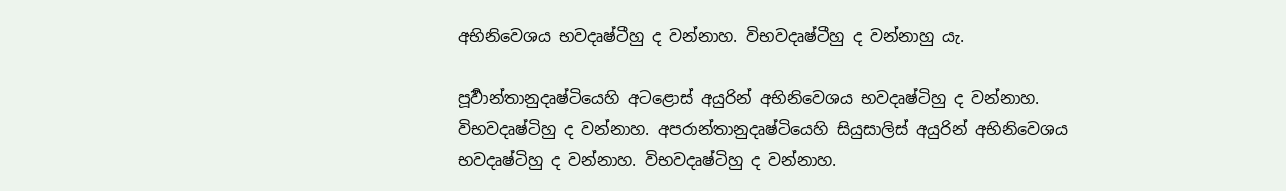අභිනිවෙශය භවදෘෂ්ටීහු ද වන්නාහ. විභවදෘෂ්ටීහු ද වන්නාහු යැ.

පූර්‍වාන්තානුදෘෂ්ටියෙහි අටළොස් අයුරින් අභිනිවෙශය භවදෘෂ්ටිහු ද වන්නාහ. විභවදෘෂ්ටිහු ද වන්නාහ. අපරාන්තානුදෘෂ්ටියෙහි සියුසාලිස් අයුරින් අභිනිවෙශය භවදෘෂ්ටිහු ද වන්නාහ. විභවදෘෂ්ටිහු ද වන්නාහ.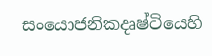සංයොජනිකදෘෂ්ටියෙහි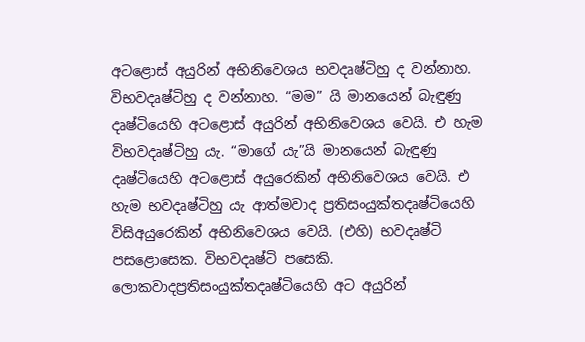අටළොස් අයුරින් අභිනිවෙශය භවදෘෂ්ටිහු ද වන්නාහ. විභවදෘෂ්ටිහු ද වන්නාහ. “මම” යි මානයෙන් බැඳුණු දෘෂ්ටියෙහි අටළොස් අයුරින් අභිනිවෙශය වෙයි. එ හැම විභවදෘෂ්ටිහු යැ. “මාගේ යැ”යි මානයෙන් බැඳුණු දෘෂ්ටියෙහි අටළොස් අයුරෙකින් අභිනිවෙශය වෙයි. එ හැම භවදෘෂ්ටිහු යැ ආත්මවාද ප්‍ර‍තිසංයුක්තදෘෂ්ටියෙහි විසිඅයුරෙකින් අභිනිවෙශය වෙයි. (එහි) භවදෘෂ්ටි පසළොසෙක. විභවදෘෂ්ටි පසෙකි. ලොකවාදප්‍ර‍තිසංයුක්තදෘෂ්ටියෙහි අට අයුරින්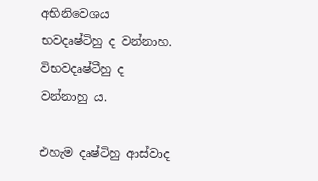අභිනිවෙශය භවදෘෂ්ටිහු ද වන්නාහ. විභවදෘෂ්ටීහු ද වන්නාහු ය.

එහැම දෘෂ්ටිහු ආස්වාද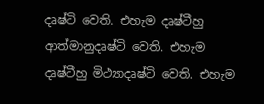දෘෂ්ටි වෙති. එහැම දෘෂ්ටීහු ආත්මානුදෘෂ්ටි වෙති. එහැම දෘෂ්ටීහු මිථ්‍යාදෘෂ්ටි වෙති. එහැම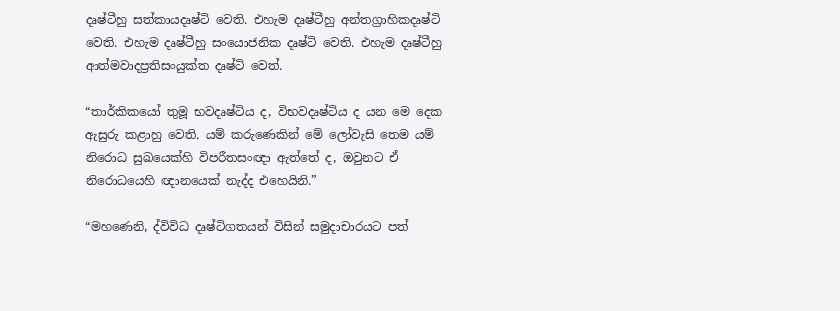දෘෂ්ටීහු සත්කායදෘෂ්ටි වෙති. එහැම දෘෂ්ටීහු අන්තග්‍රාහිකදෘෂ්ටි වෙති. එහැම දෘෂ්ටීහු සංයොජනික දෘෂ්ටි වෙති. එහැම දෘෂ්ටීහු ආත්මවාදප්‍ර‍තිසංයුක්ත දෘෂ්ටි වෙත්.

“තාර්කිකයෝ තුමූ භවදෘෂ්ටිය ද, විභවදෘෂ්ටිය ද යන මෙ දෙක ඇසුරු කළාහු වෙති. යම් කරුණෙකින් මේ ලෝවැසි තෙම යම් නිරොධ සුඛයෙක්හි විපරීතසංඥා ඇත්තේ ද, ඔවුනට ඒ නිරොධයෙහි ඥානයෙක් නැද්ද එහෙයිනි.”

“මහණෙනි, ද්විවිධ දෘෂ්ටිගතයන් විසින් සමුදාචාරයට පත්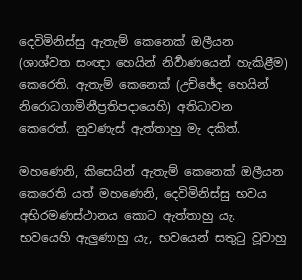දෙවිමිනිස්සු ඇතැම් කෙනෙක් ඔලීයන (ශාශ්වත සංඥා හෙයින් නිර්‍වාණයෙන් හැකිළීම) කෙරෙති. ඇතැම් කෙනෙක් (උච්ඡේද හෙයින් නිරොධගාමිනීප්‍ර‍තිපදායෙහි) අතිධාවන කෙරෙත්. නුවණැස් ඇත්තාහු මැ දකිත්.

මහණෙනි, කිසෙයින් ඇතැම් කෙනෙක් ඔලීයන කෙරෙති යත් මහණෙනි, දෙවිමිනිස්සු භවය අභිරමණස්ථානය කොට ඇත්තාහු යැ. භවයෙහි ඇලුණාහු යැ, භවයෙන් සතුටු වූවාහු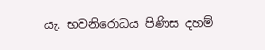යැ. භවනිරොධය පිණිස දහම්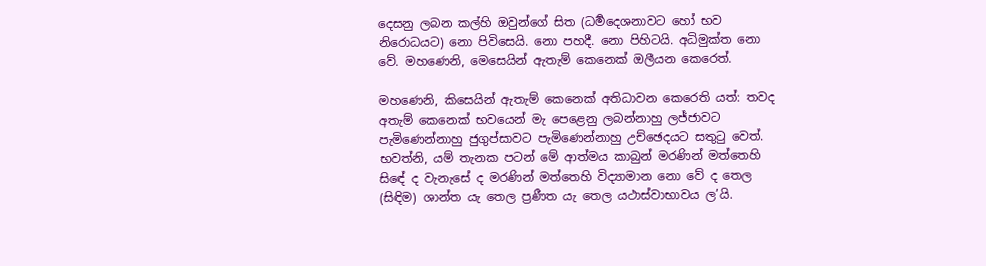දෙසනු ලබන කල්හි ඔවුන්ගේ සිත (ධර්‍මදෙශනාවට හෝ භව නිරොධයට) නො පිවිසෙයි. නො පහදී. නො පිහිටයි. අධිමුක්ත නො වේ. මහණෙනි, මෙසෙයින් ඇතැම් කෙනෙක් ඔලීයන කෙරෙත්.

මහණෙනි, කිසෙයින් ඇතැම් කෙනෙක් අතිධාවන කෙරෙති යත්: තවද අතැම් කෙනෙක් භවයෙන් මැ පෙළෙනු ලබන්නාහු ලජ්ජාවට පැමිණෙන්නාහු ජුගුප්සාවට පැමිණෙන්නාහු උච්ඡෙදයට සතුටු වෙත්. භවත්නි, යම් තැනක පටන් මේ ආත්මය කාබුන් මරණින් මත්තෙහි සිඳේ ද වැනැසේ ද මරණින් මත්තෙහි විද්‍යාමාන නො වේ ද තෙල (සිඳිම) ශාන්ත යැ තෙල ප්‍ර‍ණීත යැ තෙල යථාස්වාභාවය ල’යි.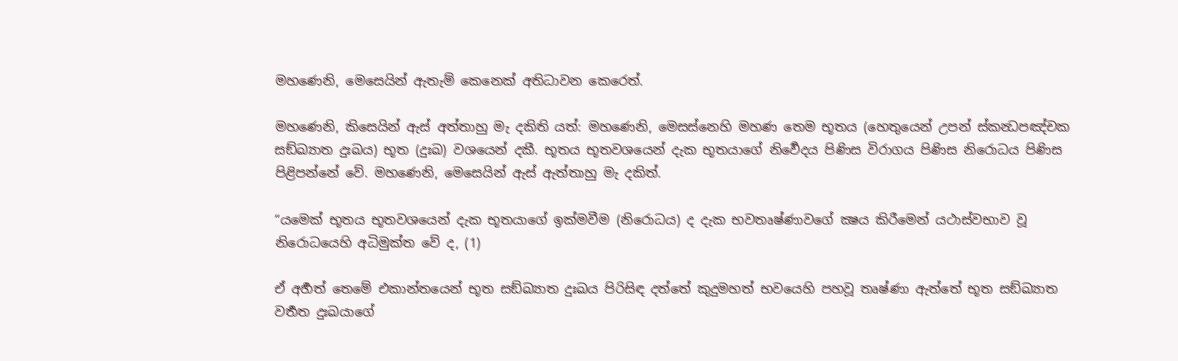මහණෙනි, මෙසෙයින් ඇතැම් කෙනෙක් අතිධාවන කෙරෙත්.

මහණෙනි, කිසෙයින් ඇස් අත්තාහු මැ දකිති යත්: මහණෙනි, මෙසස්නෙහි මහණ තෙම භූතය (හෙතුයෙන් උපන් ස්කන්‍ධපඤ්චක සඞ්ඛ්‍යාත දුඃඛය) භූත (දුඃඛ) වශයෙන් දකී. භූතය භූතවශයෙන් දැක භූතයාගේ නිර්‍වෙදය පිණිස විරාගය පිණිස නිරොධය පිණිස පිළිපන්නේ වේ. මහණෙනි, මෙසෙයින් ඇස් ඇත්තාහු මැ දකිත්.

“යමෙක් භූතය භූතවශයෙන් දැක භූතයාගේ ඉක්මවීම (නිරොධය) ද දැක භවතෘෂ්ණාවගේ ක්‍ෂය කිරීමෙන් යථාස්වභාව වූ නිරොධයෙහි අධිමුක්ත වේ ද, (1)

ඒ අර්‍හත් තෙමේ එකාන්තයෙන් භූත සඞ්ඛ්‍යාත දුඃඛය පිරිසිඳ දත්තේ කුදුමහත් භවයෙහි පහවූ තෘෂ්ණා ඇත්තේ භූත සඞ්ඛ්‍යාත වර්‍තත දුඃඛයාගේ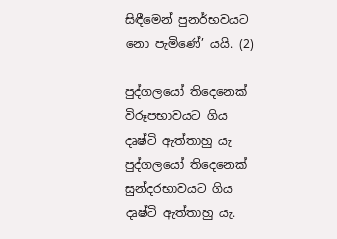සිඳීමෙන් පුනර්භවයට නො පැමිණේ’ යයි. (2)

පුද්ගලයෝ තිදෙනෙක් විරූපභාවයට ගිය දෘෂ්ටි ඇත්තාහු යැ පුද්ගලයෝ තිදෙනෙක් සුන්දරභාවයට ගිය දෘෂ්ටි ඇත්තාහු යැ.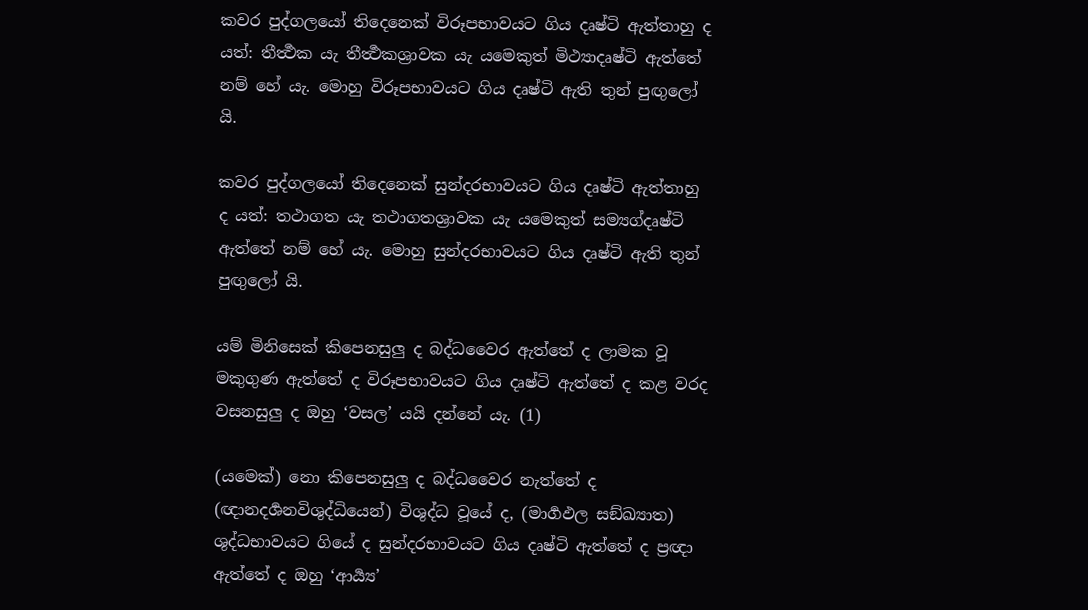කවර පුද්ගලයෝ තිදෙනෙක් විරූපභාවයට ගිය දෘෂ්ටි ඇත්තාහු ද යත්: තීර්‍ත්‍ථක යැ තීර්‍ත්‍ථකශ්‍රාවක යැ යමෙකුත් මිථ්‍යාදෘෂ්ටි ඇත්තේ නම් හේ යැ. මොහු විරූපභාවයට ගිය දෘෂ්ටි ඇති තුන් පුඟුලෝ යි.

කවර පුද්ගලයෝ තිදෙනෙක් සුන්දරභාවයට ගිය දෘෂ්ටි ඇත්තාහු ද යත්: තථාගත යැ තථාගතශ්‍රාවක යැ යමෙකුත් සම්‍යග්දෘෂ්ටි ඇත්තේ නම් හේ යැ. මොහු සුන්දරභාවයට ගිය දෘෂ්ටි ඇති තුන් පුඟුලෝ යි.

යම් මිනිසෙක් කිපෙනසුලු ද බද්ධවෛර ඇත්තේ ද ලාමක වූ මකුගුණ ඇත්තේ ද විරූපභාවයට ගිය දෘෂ්ටි ඇත්තේ ද කළ වරද වසනසුලු ද ඔහු ‘වසල’ යයි දන්නේ යැ. (1)

(යමෙක්) නො කිපෙනසුලු ද බද්ධවෛර නැත්තේ ද (ඥානදර්‍ශනවිශුද්ධියෙන්) විශුද්ධ වූයේ ද, (මාර්‍ගඵල සඞ්ඛ්‍යාත) ශුද්ධභාවයට ගියේ ද සුන්දරභාවයට ගිය දෘෂ්ටි ඇත්තේ ද ප්‍ර‍ඥා ඇත්තේ ද ඔහු ‘ආර්‍ය්‍ය’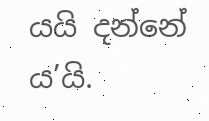යයි දන්නේ ය’යි.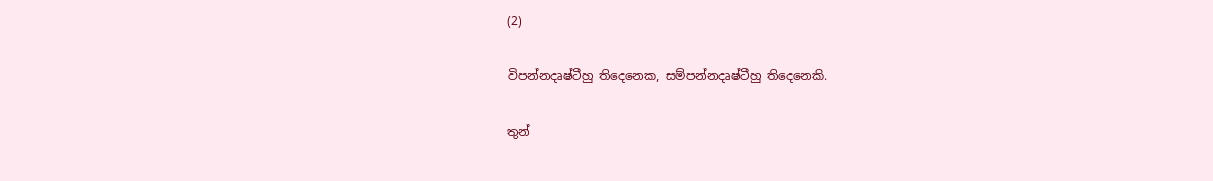(2)

විපන්නදෘෂ්ටීහු තිදෙනෙක, සම්පන්නදෘෂ්ටීහු තිදෙනෙකි.

තුන්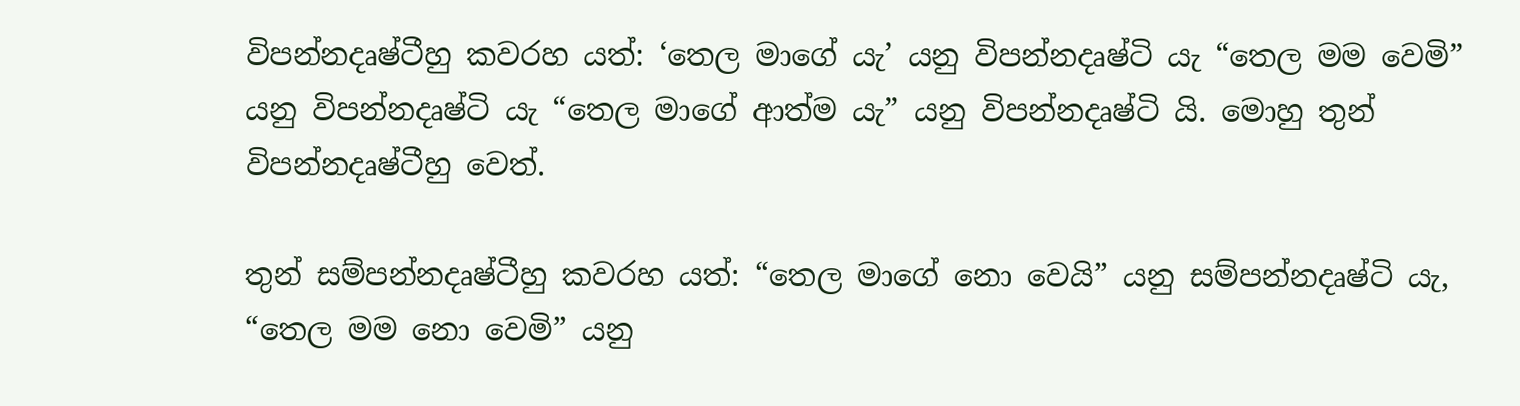විපන්නදෘෂ්ටීහු කවරහ යත්: ‘තෙල මාගේ යැ’ යනු විපන්නදෘෂ්ටි යැ “තෙල මම වෙමි” යනු විපන්නදෘෂ්ටි යැ “තෙල මාගේ ආත්ම යැ” යනු විපන්නදෘෂ්ටි යි. මොහු තුන් විපන්නදෘෂ්ටීහු වෙත්.

තුන් සම්පන්නදෘෂ්ටීහු කවරහ යත්: “තෙල මාගේ නො වෙයි” යනු සම්පන්නදෘෂ්ටි යැ, “තෙල මම නො වෙමි” යනු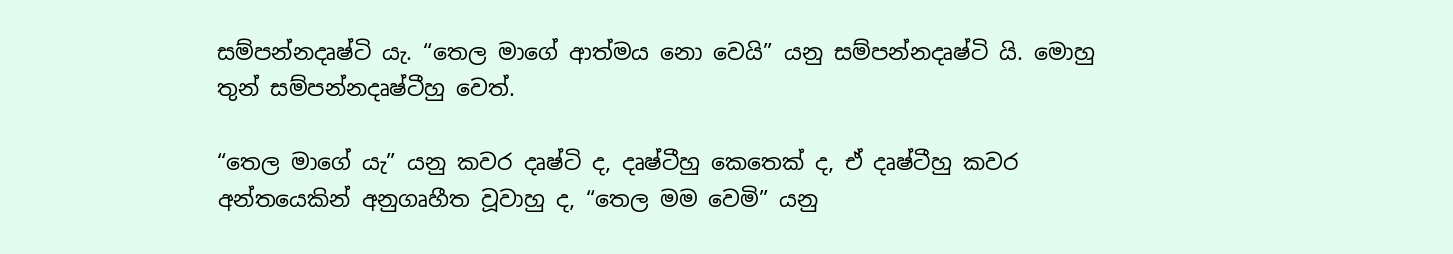සම්පන්නදෘෂ්ටි යැ. “තෙල මාගේ ආත්මය නො වෙයි” යනු සම්පන්නදෘෂ්ටි යි. මොහු තුන් සම්පන්නදෘෂ්ටීහු වෙත්.

“තෙල මාගේ යැ” යනු කවර දෘෂ්ටි ද, දෘෂ්ටීහු කෙතෙක් ද, ඒ දෘෂ්ටීහු කවර අන්තයෙකින් අනුගෘහීත වූවාහු ද, “තෙල මම වෙමි” යනු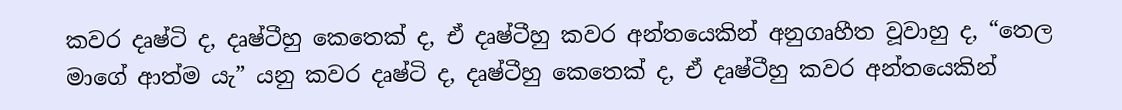කවර දෘෂ්ටි ද, දෘෂ්ටීහු කෙතෙක් ද, ඒ දෘෂ්ටීහු කවර අන්තයෙකින් අනුගෘහීත වූවාහු ද, “තෙල මාගේ ආත්ම යැ” යනු කවර දෘෂ්ටි ද, දෘෂ්ටීහු කෙතෙක් ද, ඒ දෘෂ්ටීහු කවර අන්තයෙකින්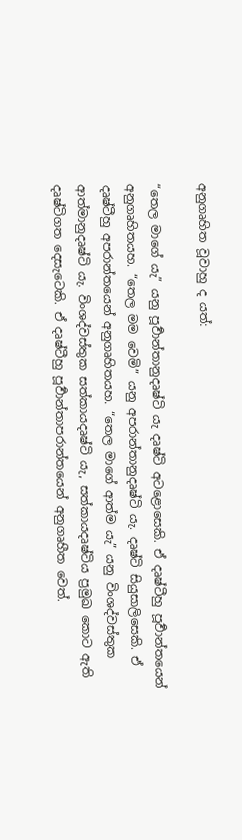අනුගෘහිත වූවාහු ද යත්:

“තෙල මාගේ යැ” යනු පූර්‍වාන්තානුදෘෂ්ටි යැ දෘෂ්ටි අටළොසෙකි. ඒ දෘෂ්ටීහු පූර්‍වාන්තයෙන් අනුගෘහිතයහ. “තෙල මම වෙමි” යනු අපරාන්තානුදෘෂ්ටි යැ. දෘෂ්ටි සියුසාලිසෙකි. ඒ දෘෂ්ටීහු අපරාන්තයෙන් අනුගෘහිතයහ. “තෙල මාගේ ආත්ම යැ” යනු විංශද්වස්තුක ආත්මානුදෘෂ්ටි යැ. විංශද්වස්තුක සත්කායදෘෂ්ටි යැ, සත්කායදෘෂ්ටිය ප්‍ර‍මුඛ කොට ඇති දෘෂ්ටිගත දෙසැටෙකි. ඒ දෘෂ්ටීහු පූර්‍වාන්තාපරාන්තයෙන් අනුගෘහීත වෙත්.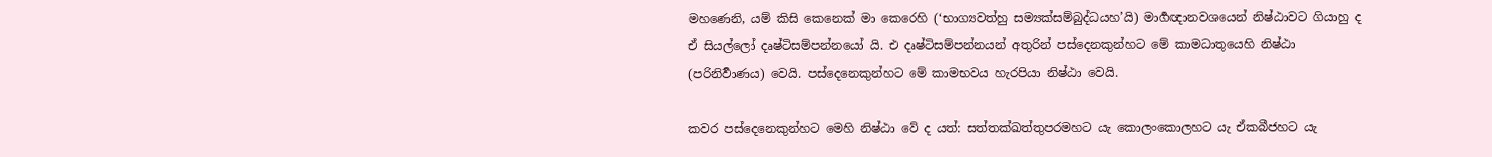මහණෙනි, යම් කිසි කෙනෙක් මා කෙරෙහි (‘භාග්‍යවත්හු සම්‍යක්සම්බුද්ධයහ’යි) මාර්‍ගඥානවශයෙන් නිෂ්ඨාවට ගියාහු ද ඒ සියල්ලෝ දෘෂ්ටිසම්පන්නයෝ යි. එ දෘෂ්ටිසම්පන්නයන් අතුරින් පස්දෙනකුන්හට මේ කාමධාතුයෙහි නිෂ්ඨා (පරිනිර්‍වාණය) වෙයි. පස්දෙනෙකුන්හට මේ කාමභවය හැරපියා නිෂ්ඨා වෙයි.

කවර පස්දෙනෙකුන්හට මෙහි නිෂ්ඨා වේ ද යත්: සත්තක්ඛත්තුපරමහට යැ කොලංකොලහට යැ ඒකබීජහට යැ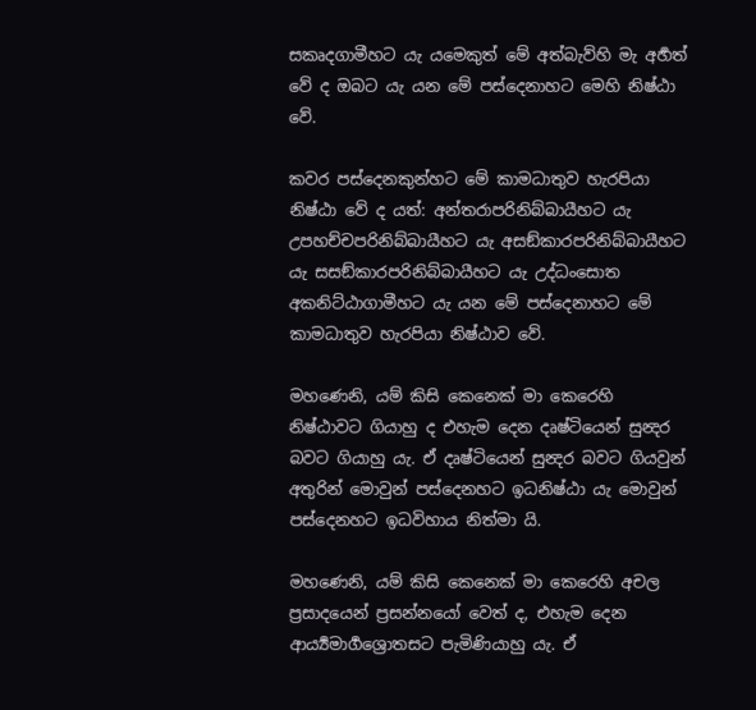සකෘදගාමීහට යැ යමෙකුත් මේ අත්බැව්හි මැ අර්‍හත් වේ ද ඔබට යැ යන මේ පස්දෙනාහට මෙහි නිෂ්ඨා වේ.

කවර පස්දෙනකුන්හට මේ කාමධාතුව හැරපියා නිෂ්ඨා වේ ද යත්: අන්තරාපරිනිබ්බායීහට යැ උපහච්චපරිනිබ්බායීහට යැ අසඞ්කාරපරිනිබ්බායීහට යැ සසඞ්කාරපරිනිබ්බායීහට යැ උද්ධංසොත අකනිට්ඨාගාමීහට යැ යන මේ පස්දෙනාහට මේ කාමධාතුව හැරපියා නිෂ්ඨාව වේ.

මහණෙනි, යම් කිසි කෙනෙක් මා කෙරෙහි නිෂ්ඨාවට ගියාහු ද එහැම දෙන දෘෂ්ටියෙන් සුන්‍දර බවට ගියාහු යැ. ඒ දෘෂ්ටියෙන් සුන්‍දර බවට ගියවුන් අතුරින් මොවුන් පස්දෙනහට ඉධනිෂ්ඨා යැ මොවුන් පස්දෙනහට ඉධවිහාය නිත්මා යි.

මහණෙනි, යම් කිසි කෙනෙක් මා කෙරෙහි අචල ප්‍ර‍සාදයෙන් ප්‍ර‍සන්නයෝ වෙත් ද, එහැම දෙන ආර්‍ය්‍යමාර්‍ගශ්‍රොතසට පැමිණියාහු යැ. ඒ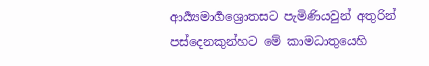ආර්‍ය්‍යමාර්‍ගශ්‍රොතසට පැමිණියවුන් අතුරින් පස්දෙනකුන්හට මේ කාමධාතුයෙහි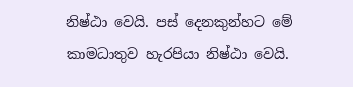නිෂ්ඨා වෙයි. පස් දෙනකුන්හට මේ කාමධාතුව හැරපියා නිෂ්ඨා වෙයි.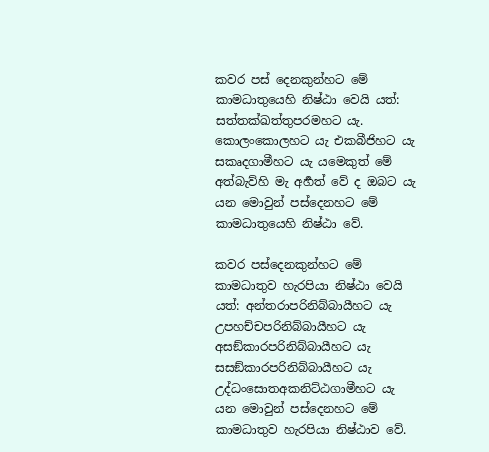කවර පස් දෙනකුන්හට මේ කාමධාතුයෙහි නිෂ්ඨා වෙයි යත්: සත්තක්ඛත්තුපරමහට යැ. කොලංකොලහට යැ එකබීජිහට යැ සකෘදගාමීහට යැ යමෙකුත් මේ අත්බැව්හි මැ අර්‍හත් වේ ද ඔබට යැ යන මොවුන් පස්දෙනහට මේ කාමධාතුයෙහි නිෂ්ඨා වේ.

කවර පස්දෙනකුන්හට මේ කාමධාතුව හැරපියා නිෂ්ඨා වෙයි යත්: අන්තරාපරිනිබ්බායීහට යැ උපහච්චපරිනිබ්බායීහට යැ අසඞ්කාරපරිනිබ්බායීහට යැ සසඞ්කාරපරිනිබ්බායීහට යැ උද්ධංසොතඅකනිට්ඨගාමීහට යැ යන මොවුන් පස්දෙනහට මේ කාමධාතුව හැරපියා නිෂ්ඨාව වේ.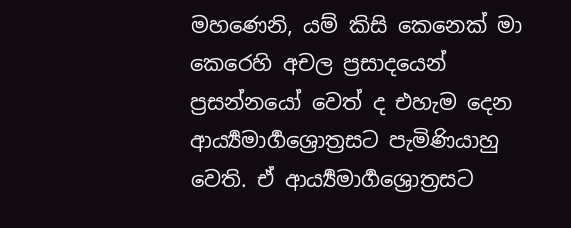මහණෙනි, යම් කිසි කෙනෙක් මා කෙරෙහි අචල ප්‍ර‍සාදයෙන් ප්‍ර‍සන්නයෝ වෙත් ද එහැම දෙන ආර්‍ය්‍යමාර්‍ගශ්‍රොත්‍රසට පැමිණියාහු වෙති. ඒ ආර්‍ය්‍යමාර්‍ගශ්‍රොත්‍රසට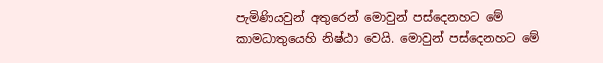පැමිණියවුන් අතුරෙන් මොවුන් පස්දෙනහට මේ කාමධාතුයෙහි නිෂ්ඨා වෙයි. මොවුන් පස්දෙනහට මේ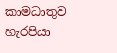කාමධාතුව හැරපියා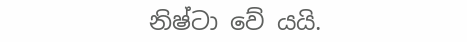නිෂ්ටා වේ යයි.